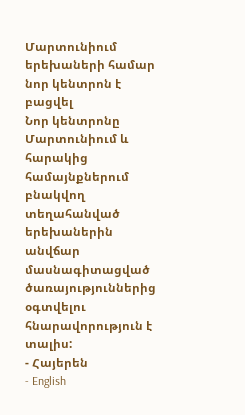Մարտունիում երեխաների համար նոր կենտրոն է բացվել
Նոր կենտրոնը Մարտունիում և հարակից համայնքներում բնակվող տեղահանված երեխաներին անվճար մասնագիտացված ծառայություններից օգտվելու հնարավորություն է տալիս:
- Հայերեն
- English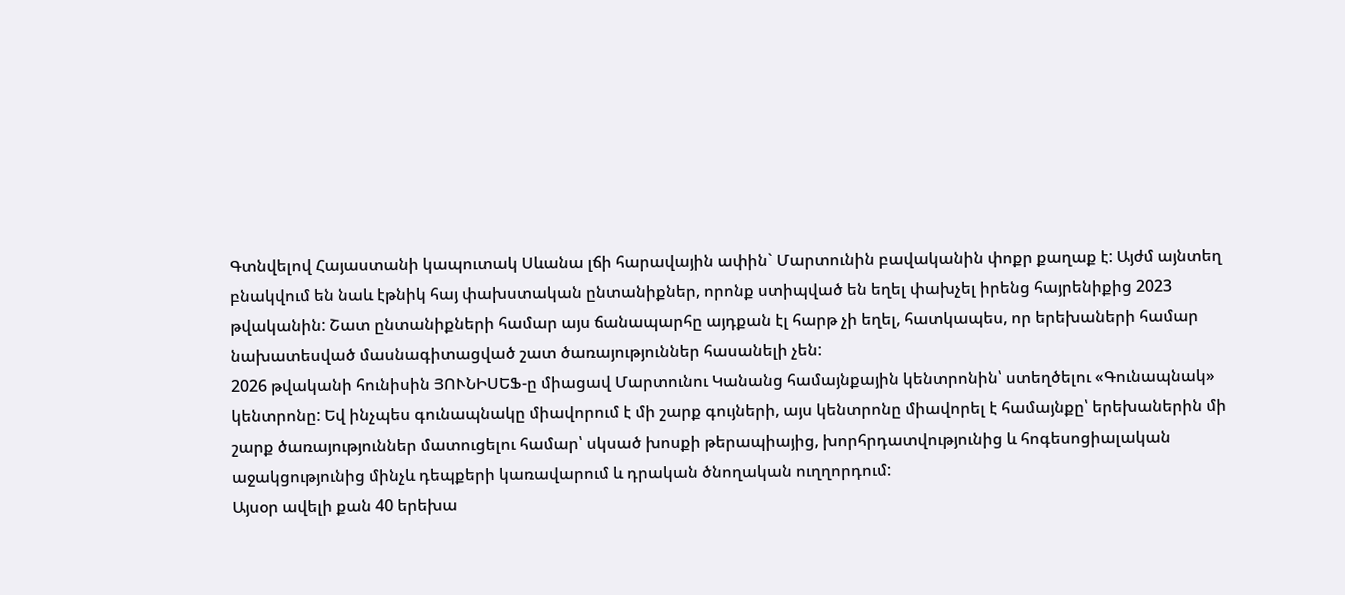Գտնվելով Հայաստանի կապուտակ Սևանա լճի հարավային ափին` Մարտունին բավականին փոքր քաղաք է: Այժմ այնտեղ բնակվում են նաև էթնիկ հայ փախստական ընտանիքներ, որոնք ստիպված են եղել փախչել իրենց հայրենիքից 2023 թվականին: Շատ ընտանիքների համար այս ճանապարհը այդքան էլ հարթ չի եղել, հատկապես, որ երեխաների համար նախատեսված մասնագիտացված շատ ծառայություններ հասանելի չեն:
2026 թվականի հունիսին ՅՈՒՆԻՍԵՖ-ը միացավ Մարտունու Կանանց համայնքային կենտրոնին՝ ստեղծելու «Գունապնակ» կենտրոնը: Եվ ինչպես գունապնակը միավորում է մի շարք գույների, այս կենտրոնը միավորել է համայնքը՝ երեխաներին մի շարք ծառայություններ մատուցելու համար՝ սկսած խոսքի թերապիայից, խորհրդատվությունից և հոգեսոցիալական աջակցությունից մինչև դեպքերի կառավարում և դրական ծնողական ուղղորդում:
Այսօր ավելի քան 40 երեխա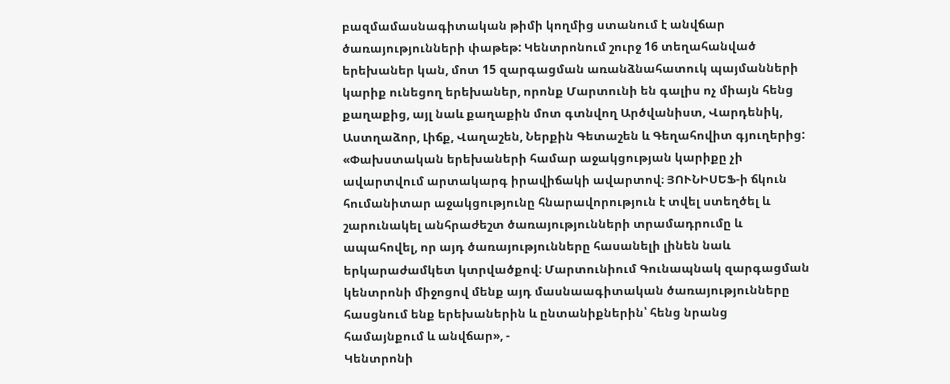բազմամասնագիտական թիմի կողմից ստանում է անվճար ծառայությունների փաթեթ: Կենտրոնում շուրջ 16 տեղահանված երեխաներ կան, մոտ 15 զարգացման առանձնահատուկ պայմանների կարիք ունեցող երեխաներ, որոնք Մարտունի են գալիս ոչ միայն հենց քաղաքից, այլ նաև քաղաքին մոտ գտնվող Արծվանիստ, Վարդենիկ, Աստղաձոր, Լիճք, Վաղաշեն, Ներքին Գետաշեն և Գեղահովիտ գյուղերից:
«Փախստական երեխաների համար աջակցության կարիքը չի ավարտվում արտակարգ իրավիճակի ավարտով։ ՅՈՒՆԻՍԵՖ-ի ճկուն հումանիտար աջակցությունը հնարավորություն է տվել ստեղծել և շարունակել անհրաժեշտ ծառայությունների տրամադրումը և ապահովել, որ այդ ծառայությունները հասանելի լինեն նաև երկարաժամկետ կտրվածքով։ Մարտունիում Գունապնակ զարգացման կենտրոնի միջոցով մենք այդ մասնաագիտական ծառայությունները հասցնում ենք երեխաներին և ընտանիքներին՝ հենց նրանց համայնքում և անվճար», -
Կենտրոնի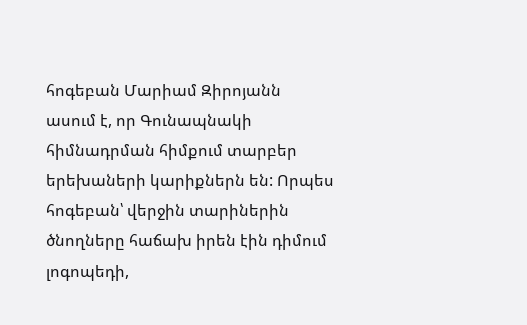հոգեբան Մարիամ Զիրոյանն ասում է, որ Գունապնակի հիմնադրման հիմքում տարբեր երեխաների կարիքներն են: Որպես հոգեբան՝ վերջին տարիներին ծնողները հաճախ իրեն էին դիմում լոգոպեդի,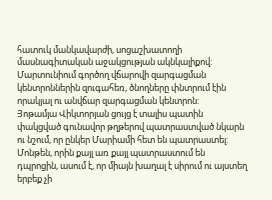հատուկ մանկավարժի, սոցաշխատողի մասնագիտական աջակցության ակնկալիքով: Մարտունիում գործող վճարովի զարգացման կենտրոններին զուգահեռ, ծնողները փնտրում էին որակյալ ու անվճար զարգացման կենտրոն:
Յոթամյա Վիկտորյան ցույց է տալիս պատին փակցված գունավոր թղթերով պատրաստված նկարն ու նշում, որ ընկեր Մարիամի հետ են պատրաստել:
Մոնթեն, որին քայլ առ քայլ պատրաստում են դպրոցին, ասում է, որ միայն խաղալ է սիրում ու այստեղ երբեք չի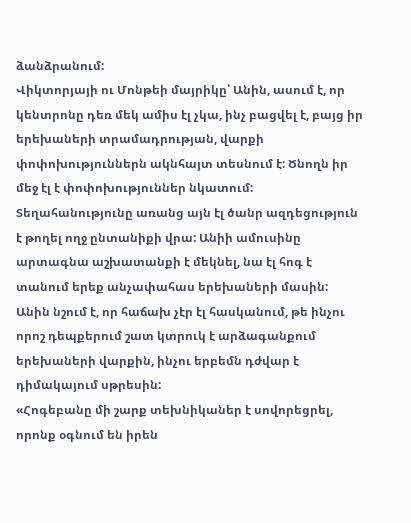ձանձրանում:
Վիկտորյայի ու Մոնթեի մայրիկը՝ Անին, ասում է, որ կենտրոնը դեռ մեկ ամիս էլ չկա, ինչ բացվել է, բայց իր երեխաների տրամադրության, վարքի փոփոխություններն ակնհայտ տեսնում է: Ծնողն իր մեջ էլ է փոփոխություններ նկատում:
Տեղահանությունը առանց այն էլ ծանր ազդեցություն է թողել ողջ ընտանիքի վրա: Անիի ամուսինը արտագնա աշխատանքի է մեկնել, նա էլ հոգ է տանում երեք անչափահաս երեխաների մասին: Անին նշում է, որ հաճախ չէր էլ հասկանում, թե ինչու որոշ դեպքերում շատ կտրուկ է արձագանքում երեխաների վարքին, ինչու երբեմն դժվար է դիմակայում սթրեսին:
«Հոգեբանը մի շարք տեխնիկաներ է սովորեցրել, որոնք օգնում են իրեն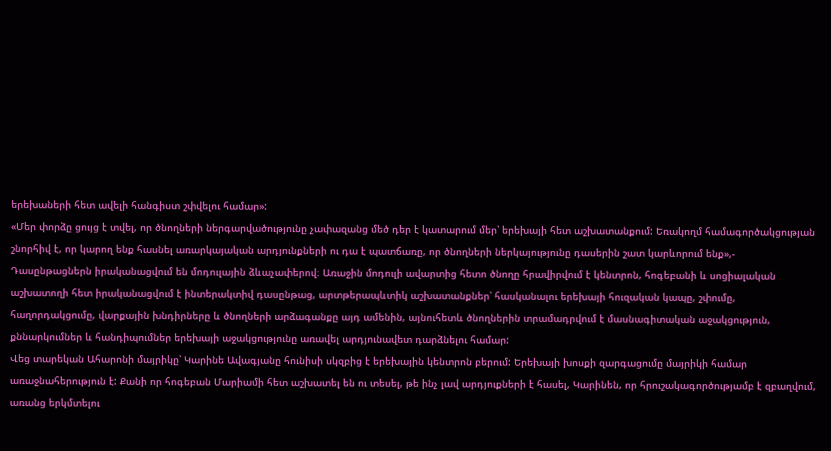երեխաների հետ ավելի հանգիստ շփվելու համար»:
«Մեր փորձը ցույց է տվել, որ ծնողների ներգարվածությունը չափազանց մեծ դեր է կատարում մեր՝ երեխայի հետ աշխատանքում: Եռակողմ համագործակցության շնորհիվ է, որ կարող ենք հասնել առարկայական արդյունքների ու դա է պատճառը, որ ծնողների ներկայությունը դասերին շատ կարևորում ենք»,-
Դասընթացներն իրականացվում են մոդուլային ձևաչափերով։ Առաջին մոդուլի ավարտից հետո ծնողը հրավիրվում է կենտրոն, հոգեբանի և սոցիալական աշխատողի հետ իրականացվում է ինտերակտիվ դասընթաց, արտթերապևտիկ աշխատանքներ՝ հասկանալու երեխայի հուզական կապը, շփումը, հաղորդակցումը, վարքային խնդիրները և ծնողների արձագանքը այդ ամենին, այնուհետև ծնողներին տրամադրվում է մասնագիտական աջակցություն, քննարկումներ և հանդիպումներ երեխայի աջակցությունը առավել արդյունավետ դարձնելու համար:
Վեց տարեկան Ահարոնի մայրիկը՝ Կարինե Ավագյանը հունիսի սկզբից է երեխային կենտրոն բերում: Երեխայի խոսքի զարգացումը մայրիկի համար առաջնահերություն է: Քանի որ հոգեբան Մարիամի հետ աշխատել են ու տեսել, թե ինչ լավ արդյուքների է հասել, Կարինեն, որ հրուշակագործությամբ է զբաղվում, առանց երկմտելու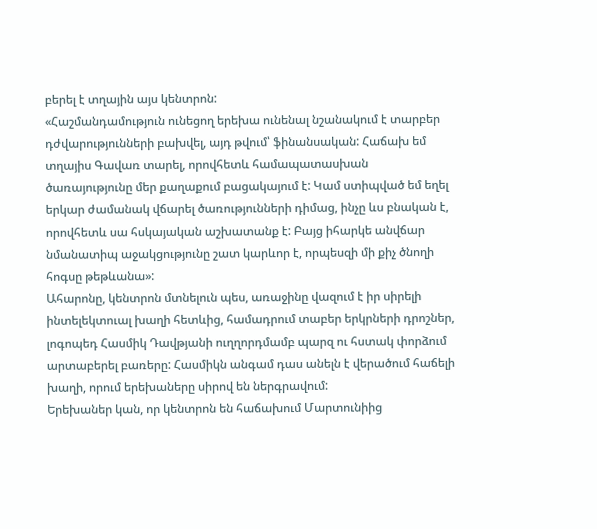բերել է տղային այս կենտրոն:
«Հաշմանդամություն ունեցող երեխա ունենալ նշանակում է տարբեր դժվարությունների բախվել, այդ թվում՝ ֆինանսական: Հաճախ եմ տղայիս Գավառ տարել, որովհետև համապատասխան ծառայությունը մեր քաղաքում բացակայում է: Կամ ստիպված եմ եղել երկար ժամանակ վճարել ծառությունների դիմաց, ինչը ևս բնական է, որովհետև սա հսկայական աշխատանք է: Բայց իհարկե անվճար նմանատիպ աջակցությունը շատ կարևոր է, որպեսզի մի քիչ ծնողի հոգսը թեթևանա»:
Ահարոնը, կենտրոն մտնելուն պես, առաջինը վազում է իր սիրելի ինտելեկտուալ խաղի հետևից, համադրում տաբեր երկրների դրոշներ, լոգոպեդ Հասմիկ Դավթյանի ուղղորդմամբ պարզ ու հստակ փորձում արտաբերել բառերը: Հասմիկն անգամ դաս անելն է վերածում հաճելի խաղի, որում երեխաները սիրով են ներգրավում:
Երեխաներ կան, որ կենտրոն են հաճախում Մարտունիից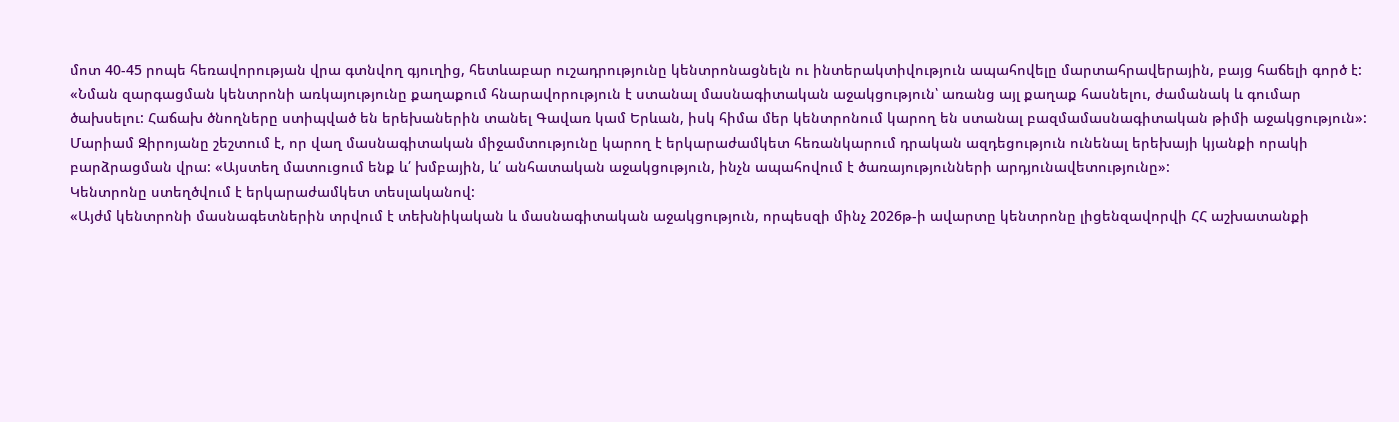մոտ 40-45 րոպե հեռավորության վրա գտնվող գյուղից, հետևաբար ուշադրությունը կենտրոնացնելն ու ինտերակտիվություն ապահովելը մարտահրավերային, բայց հաճելի գործ է:
«Նման զարգացման կենտրոնի առկայությունը քաղաքում հնարավորություն է ստանալ մասնագիտական աջակցություն՝ առանց այլ քաղաք հասնելու, ժամանակ և գումար ծախսելու: Հաճախ ծնողները ստիպված են երեխաներին տանել Գավառ կամ Երևան, իսկ հիմա մեր կենտրոնում կարող են ստանալ բազմամասնագիտական թիմի աջակցություն»:
Մարիամ Զիրոյանը շեշտում է, որ վաղ մասնագիտական միջամտությունը կարող է երկարաժամկետ հեռանկարում դրական ազդեցություն ունենալ երեխայի կյանքի որակի բարձրացման վրա: «Այստեղ մատուցում ենք և՛ խմբային, և՛ անհատական աջակցություն, ինչն ապահովում է ծառայությունների արդյունավետությունը»:
Կենտրոնը ստեղծվում է երկարաժամկետ տեսլականով:
«Այժմ կենտրոնի մասնագետներին տրվում է տեխնիկական և մասնագիտական աջակցություն, որպեսզի մինչ 2026թ-ի ավարտը կենտրոնը լիցենզավորվի ՀՀ աշխատանքի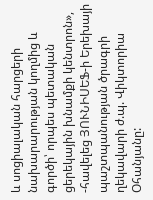և սոցիալական հարցերի նախարարության կողմից և գործի՝ որպես պետական ցերեկային խնամքի կենտրոն», -հավելեց ՅՈՒՆԻՍԵՖ-ի Երեխայի պաշտպանության ծրագրի ղեկավարի ժ.պ. Վիկտորիա Օհանյանը: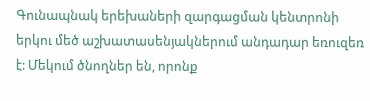Գունապնակ երեխաների զարգացման կենտրոնի երկու մեծ աշխատասենյակներում անդադար եռուզեռ է: Մեկում ծնողներ են, որոնք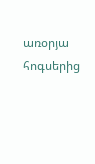առօրյա հոգսերից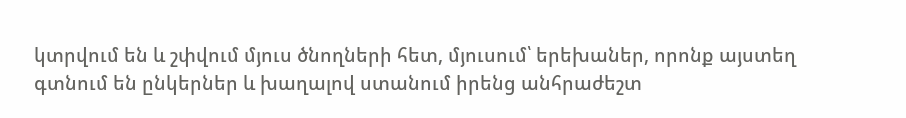կտրվում են և շփվում մյուս ծնողների հետ, մյուսում՝ երեխաներ, որոնք այստեղ գտնում են ընկերներ և խաղալով ստանում իրենց անհրաժեշտ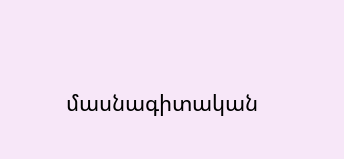մասնագիտական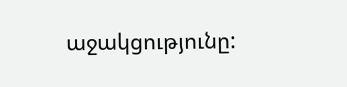աջակցությունը: